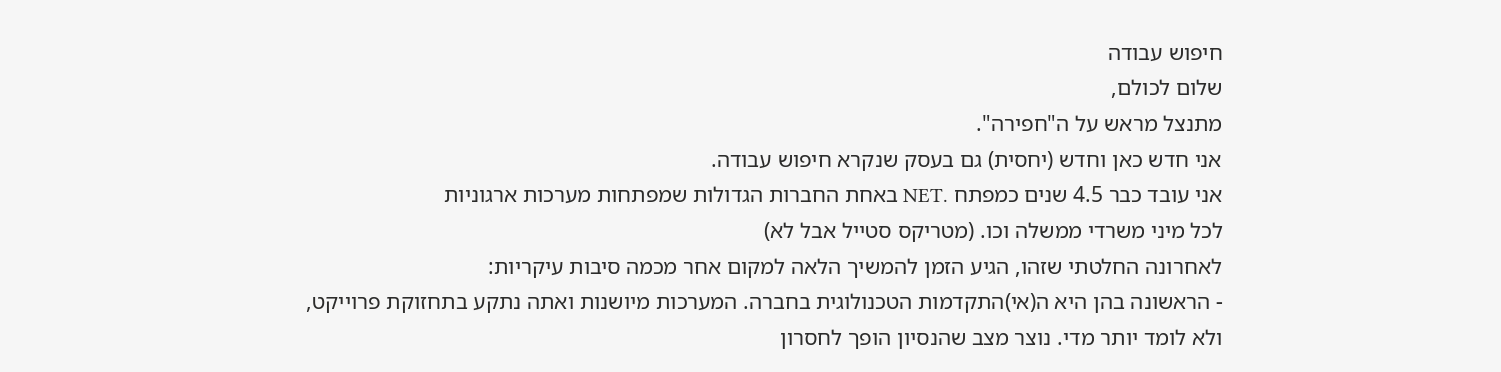חיפוש עבודה
שלום לכולם,
מתנצל מראש על ה"חפירה".
אני חדש כאן וחדש (יחסית) גם בעסק שנקרא חיפוש עבודה.
אני עובד כבר 4.5 שנים כמפתח .NET באחת החברות הגדולות שמפתחות מערכות ארגוניות
לכל מיני משרדי ממשלה וכו. (מטריקס סטייל אבל לא)
לאחרונה החלטתי שזהו, הגיע הזמן להמשיך הלאה למקום אחר מכמה סיבות עיקריות:
- הראשונה בהן היא ה(אי)התקדמות הטכנולוגית בחברה. המערכות מיושנות ואתה נתקע בתחזוקת פרוייקט,
ולא לומד יותר מדי. נוצר מצב שהנסיון הופך לחסרון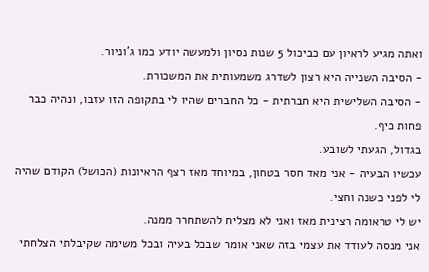ואתה מגיע לראיון עם כביכול 5 שנות נסיון ולמעשה יודע כמו ג'וניור.
- הסיבה השנייה היא רצון לשדרג משמעותית את המשכורת.
- הסיבה השלישית היא חברתית - כל החברים שהיו לי בתקופה הזו עזבו, ונהיה כבר פחות כיף.
בגדול, הגעתי לשובע.
עכשיו הבעיה - אני מאד חסר בטחון, במיוחד מאז רצף הראיונות (הכושל) הקודם שהיה לי לפני כשנה וחצי.
יש לי טראומה רצינית מאז ואני לא מצליח להשתחרר ממנה.
אני מנסה לעודד את עצמי בזה שאני אומר שבכל בעיה ובכל משימה שקיבלתי הצלחתי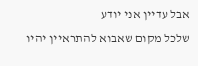אבל עדיין אני יודע
שלכל מקום שאבוא להתראיין יהיו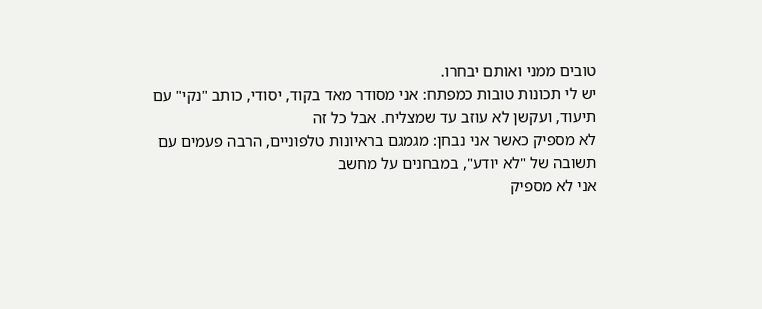טובים ממני ואותם יבחרו.
יש לי תכונות טובות כמפתח: אני מסודר מאד בקוד, יסודי, כותב "נקי" עם תיעוד, ועקשן לא עוזב עד שמצליח. אבל כל זה
לא מספיק כאשר אני נבחן: מגמגם בראיונות טלפוניים, הרבה פעמים עם תשובה של "לא יודע", במבחנים על מחשב
אני לא מספיק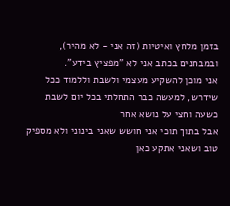בזמן מלחץ ואיטיות (זה אני - לא מהיר), ובמבחנים בכתב אני לא "מפציץ בידע".
אני מוכן להשקיע מעצמי ולשבת וללמוד ככל שידרש, למעשה כבר התחלתי בכל יום לשבת כשעה וחצי על נושא אחר
אבל בתוך תוכי אני חושש שאני בינוני ולא מספיק טוב ושאני אתקע כאן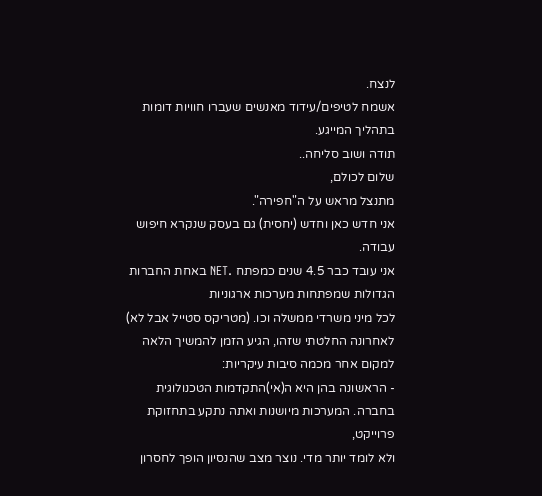לנצח.
אשמח לטיפים/עידוד מאנשים שעברו חוויות דומות בתהליך המייגע.
תודה ושוב סליחה..
שלום לכולם,
מתנצל מראש על ה"חפירה".
אני חדש כאן וחדש (יחסית) גם בעסק שנקרא חיפוש עבודה.
אני עובד כבר 4.5 שנים כמפתח .NET באחת החברות הגדולות שמפתחות מערכות ארגוניות
לכל מיני משרדי ממשלה וכו. (מטריקס סטייל אבל לא)
לאחרונה החלטתי שזהו, הגיע הזמן להמשיך הלאה למקום אחר מכמה סיבות עיקריות:
- הראשונה בהן היא ה(אי)התקדמות הטכנולוגית בחברה. המערכות מיושנות ואתה נתקע בתחזוקת פרוייקט,
ולא לומד יותר מדי. נוצר מצב שהנסיון הופך לחסרון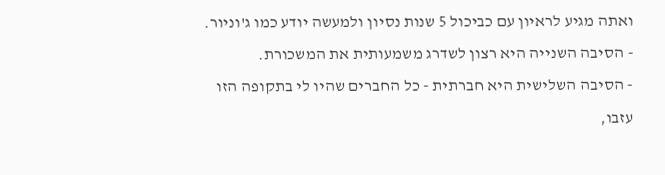ואתה מגיע לראיון עם כביכול 5 שנות נסיון ולמעשה יודע כמו ג'וניור.
- הסיבה השנייה היא רצון לשדרג משמעותית את המשכורת.
- הסיבה השלישית היא חברתית - כל החברים שהיו לי בתקופה הזו עזבו,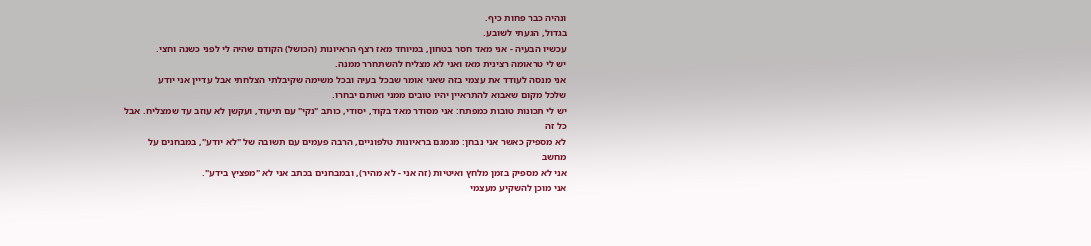ונהיה כבר פחות כיף.
בגדול, הגעתי לשובע.
עכשיו הבעיה - אני מאד חסר בטחון, במיוחד מאז רצף הראיונות (הכושל) הקודם שהיה לי לפני כשנה וחצי.
יש לי טראומה רצינית מאז ואני לא מצליח להשתחרר ממנה.
אני מנסה לעודד את עצמי בזה שאני אומר שבכל בעיה ובכל משימה שקיבלתי הצלחתי אבל עדיין אני יודע
שלכל מקום שאבוא להתראיין יהיו טובים ממני ואותם יבחרו.
יש לי תכונות טובות כמפתח: אני מסודר מאד בקוד, יסודי, כותב "נקי" עם תיעוד, ועקשן לא עוזב עד שמצליח. אבל כל זה
לא מספיק כאשר אני נבחן: מגמגם בראיונות טלפוניים, הרבה פעמים עם תשובה של "לא יודע", במבחנים על מחשב
אני לא מספיק בזמן מלחץ ואיטיות (זה אני - לא מהיר), ובמבחנים בכתב אני לא "מפציץ בידע".
אני מוכן להשקיע מעצמי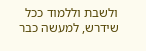ולשבת וללמוד ככל שידרש, למעשה כבר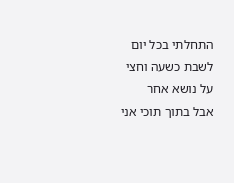התחלתי בכל יום לשבת כשעה וחצי על נושא אחר
אבל בתוך תוכי אני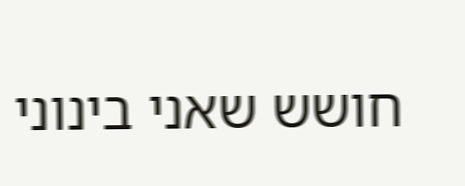חושש שאני בינוני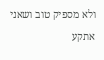ולא מספיק טוב ושאני אתקע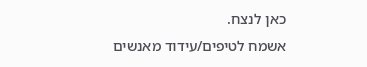כאן לנצח.
אשמח לטיפים/עידוד מאנשים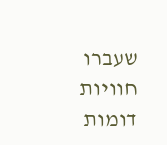שעברו חוויות דומות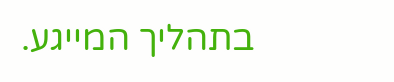בתהליך המייגע.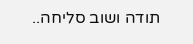תודה ושוב סליחה..